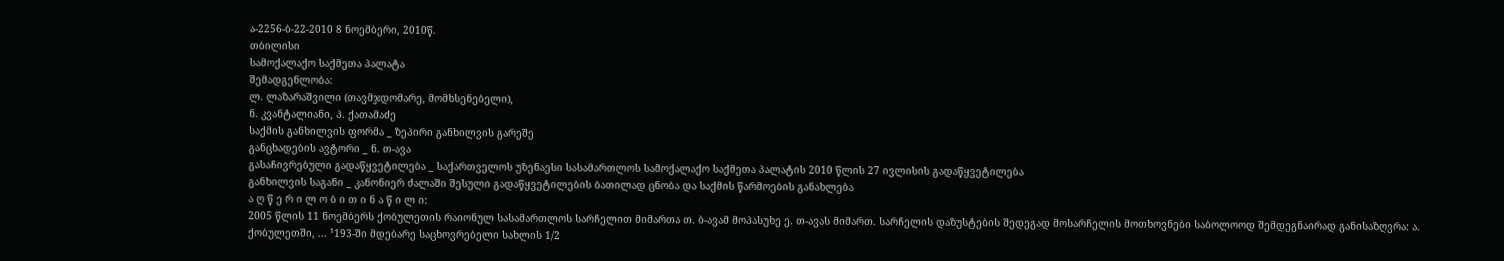ა-2256-ბ-22-2010 8 ნოემბერი, 2010წ.
თბილისი
სამოქალაქო საქმეთა პალატა
შემადგენლობა:
ლ. ლაზარაშვილი (თავმჯდომარე, მომხსენებელი),
ნ. კვანტალიანი, პ. ქათამაძე
საქმის განხილვის ფორმა _ ზეპირი განხილვის გარეშე
განცხადების ავტორი _ ნ. თ-ავა
გასაჩივრებული გადაწყვეტილება _ საქართველოს უზენაესი სასამართლოს სამოქალაქო საქმეთა პალატის 2010 წლის 27 ივლისის გადაწყვეტილება
განხილვის საგანი _ კანონიერ ძალაში შესული გადაწყვეტილების ბათილად ცნობა და საქმის წარმოების განახლება
ა ღ წ ე რ ი ლ ო ბ ი თ ი ნ ა წ ი ლ ი:
2005 წლის 11 ნოემბერს ქობულეთის რაიონულ სასამართლოს სარჩელით მიმართა თ. ბ-ავამ მოპასუხე ე. თ-ავას მიმართ. სარჩელის დაზუსტების შედეგად მოსარჩელის მოთხოვნები საბოლოოდ შემდეგნაირად განისაზღვრა: ა. ქობულეთში, ... ¹193-ში მდებარე საცხოვრებელი სახლის 1/2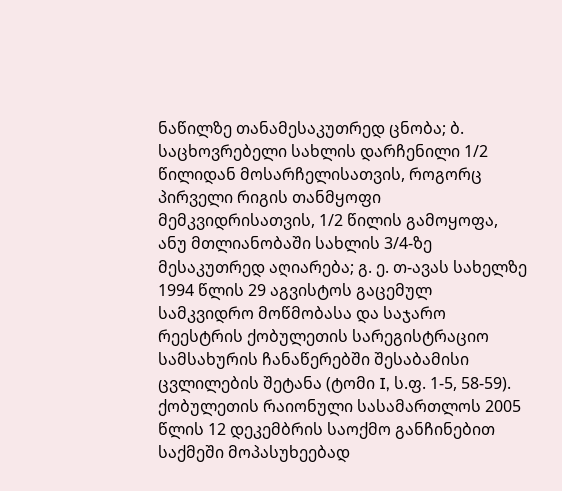ნაწილზე თანამესაკუთრედ ცნობა; ბ. საცხოვრებელი სახლის დარჩენილი 1/2 წილიდან მოსარჩელისათვის, როგორც პირველი რიგის თანმყოფი მემკვიდრისათვის, 1/2 წილის გამოყოფა, ანუ მთლიანობაში სახლის 3/4-ზე მესაკუთრედ აღიარება; გ. ე. თ-ავას სახელზე 1994 წლის 29 აგვისტოს გაცემულ სამკვიდრო მოწმობასა და საჯარო რეესტრის ქობულეთის სარეგისტრაციო სამსახურის ჩანაწერებში შესაბამისი ცვლილების შეტანა (ტომი I, ს.ფ. 1-5, 58-59).
ქობულეთის რაიონული სასამართლოს 2005 წლის 12 დეკემბრის საოქმო განჩინებით საქმეში მოპასუხეებად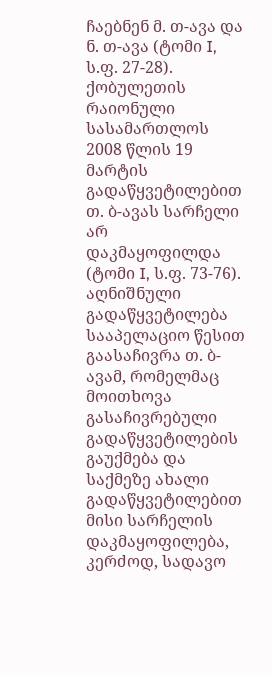ჩაებნენ მ. თ-ავა და ნ. თ-ავა (ტომი I, ს.ფ. 27-28).
ქობულეთის რაიონული სასამართლოს 2008 წლის 19 მარტის გადაწყვეტილებით თ. ბ-ავას სარჩელი არ დაკმაყოფილდა (ტომი I, ს.ფ. 73-76).
აღნიშნული გადაწყვეტილება სააპელაციო წესით გაასაჩივრა თ. ბ-ავამ, რომელმაც მოითხოვა გასაჩივრებული გადაწყვეტილების გაუქმება და საქმეზე ახალი გადაწყვეტილებით მისი სარჩელის დაკმაყოფილება, კერძოდ, სადავო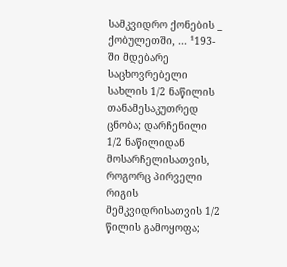სამკვიდრო ქონების _ ქობულეთში, ... ¹193-ში მდებარე საცხოვრებელი სახლის 1/2 ნაწილის თანამესაკუთრედ ცნობა; დარჩენილი 1/2 ნაწილიდან მოსარჩელისათვის, როგორც პირველი რიგის მემკვიდრისათვის 1/2 წილის გამოყოფა;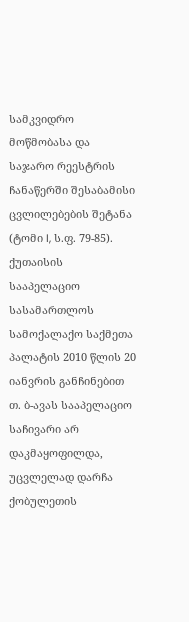სამკვიდრო მოწმობასა და საჯარო რეესტრის ჩანაწერში შესაბამისი ცვლილებების შეტანა (ტომი I, ს.ფ. 79-85).
ქუთაისის სააპელაციო სასამართლოს სამოქალაქო საქმეთა პალატის 2010 წლის 20 იანვრის განჩინებით თ. ბ-ავას სააპელაციო საჩივარი არ დაკმაყოფილდა, უცვლელად დარჩა ქობულეთის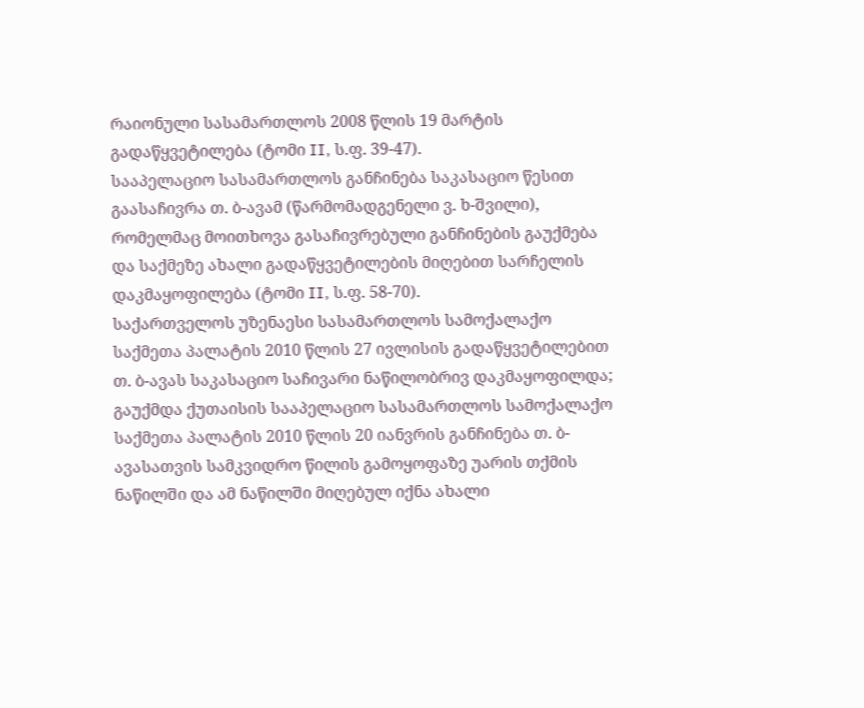რაიონული სასამართლოს 2008 წლის 19 მარტის გადაწყვეტილება (ტომი II, ს.ფ. 39-47).
სააპელაციო სასამართლოს განჩინება საკასაციო წესით გაასაჩივრა თ. ბ-ავამ (წარმომადგენელი ვ. ხ-შვილი), რომელმაც მოითხოვა გასაჩივრებული განჩინების გაუქმება და საქმეზე ახალი გადაწყვეტილების მიღებით სარჩელის დაკმაყოფილება (ტომი II, ს.ფ. 58-70).
საქართველოს უზენაესი სასამართლოს სამოქალაქო საქმეთა პალატის 2010 წლის 27 ივლისის გადაწყვეტილებით თ. ბ-ავას საკასაციო საჩივარი ნაწილობრივ დაკმაყოფილდა; გაუქმდა ქუთაისის სააპელაციო სასამართლოს სამოქალაქო საქმეთა პალატის 2010 წლის 20 იანვრის განჩინება თ. ბ-ავასათვის სამკვიდრო წილის გამოყოფაზე უარის თქმის ნაწილში და ამ ნაწილში მიღებულ იქნა ახალი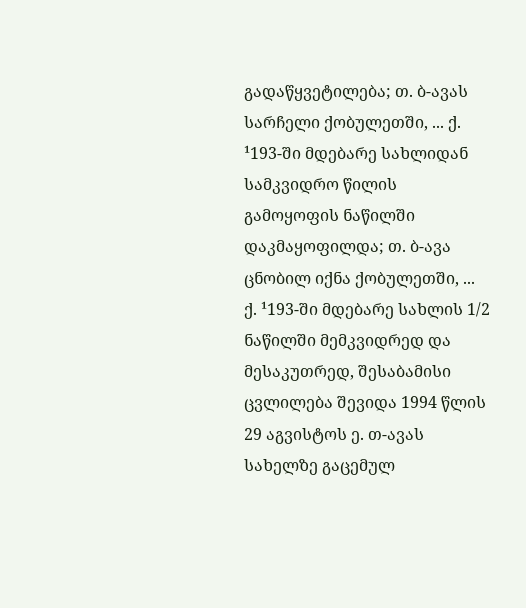გადაწყვეტილება; თ. ბ-ავას სარჩელი ქობულეთში, ... ქ. ¹193-ში მდებარე სახლიდან სამკვიდრო წილის გამოყოფის ნაწილში დაკმაყოფილდა; თ. ბ-ავა ცნობილ იქნა ქობულეთში, ... ქ. ¹193-ში მდებარე სახლის 1/2 ნაწილში მემკვიდრედ და მესაკუთრედ, შესაბამისი ცვლილება შევიდა 1994 წლის 29 აგვისტოს ე. თ-ავას სახელზე გაცემულ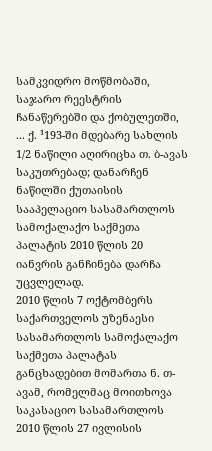სამკვიდრო მოწმობაში, საჯარო რეესტრის ჩანაწერებში და ქობულეთში, ... ქ. ¹193-ში მდებარე სახლის 1/2 ნაწილი აღირიცხა თ. ბ-ავას საკუთრებად; დანარჩენ ნაწილში ქუთაისის სააპელაციო სასამართლოს სამოქალაქო საქმეთა პალატის 2010 წლის 20 იანვრის განჩინება დარჩა უცვლელად.
2010 წლის 7 ოქტომბერს საქართველოს უზენაესი სასამართლოს სამოქალაქო საქმეთა პალატას განცხადებით მომართა ნ. თ-ავამ, რომელმაც მოითხოვა საკასაციო სასამართლოს 2010 წლის 27 ივლისის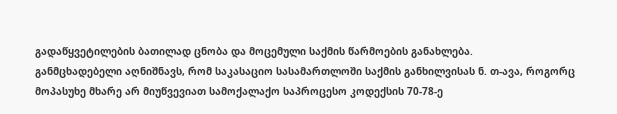გადაწყვეტილების ბათილად ცნობა და მოცემული საქმის წარმოების განახლება.
განმცხადებელი აღნიშნავს, რომ საკასაციო სასამართლოში საქმის განხილვისას ნ. თ-ავა, როგორც მოპასუხე მხარე არ მიუწვევიათ სამოქალაქო საპროცესო კოდექსის 70-78-ე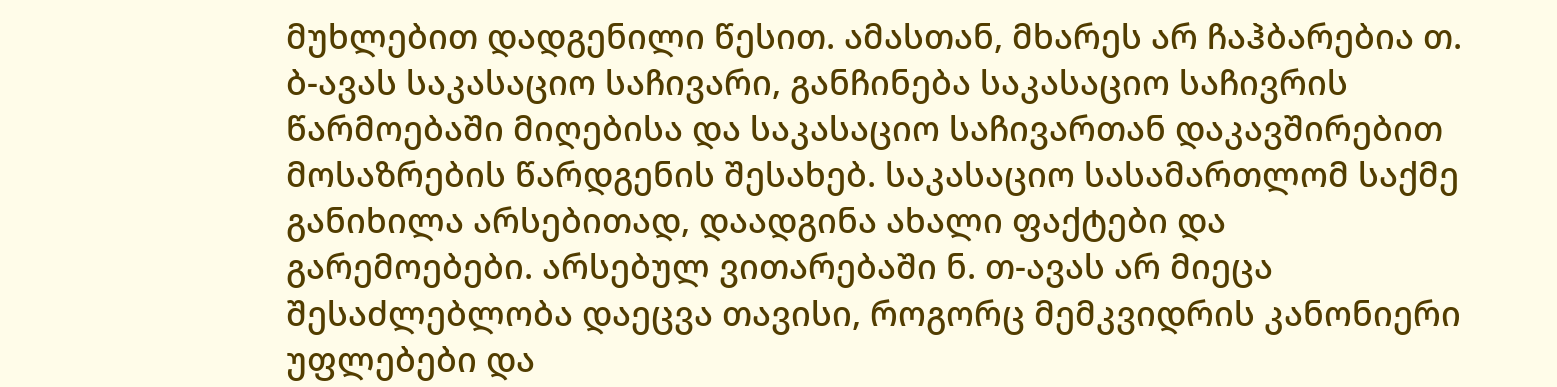მუხლებით დადგენილი წესით. ამასთან, მხარეს არ ჩაჰბარებია თ. ბ-ავას საკასაციო საჩივარი, განჩინება საკასაციო საჩივრის წარმოებაში მიღებისა და საკასაციო საჩივართან დაკავშირებით მოსაზრების წარდგენის შესახებ. საკასაციო სასამართლომ საქმე განიხილა არსებითად, დაადგინა ახალი ფაქტები და გარემოებები. არსებულ ვითარებაში ნ. თ-ავას არ მიეცა შესაძლებლობა დაეცვა თავისი, როგორც მემკვიდრის კანონიერი უფლებები და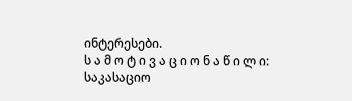ინტერესები.
ს ა მ ო ტ ი ვ ა ც ი ო ნ ა წ ი ლ ი:
საკასაციო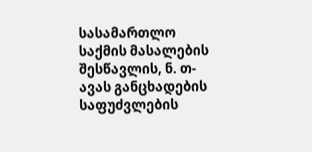სასამართლო საქმის მასალების შესწავლის, ნ. თ-ავას განცხადების საფუძვლების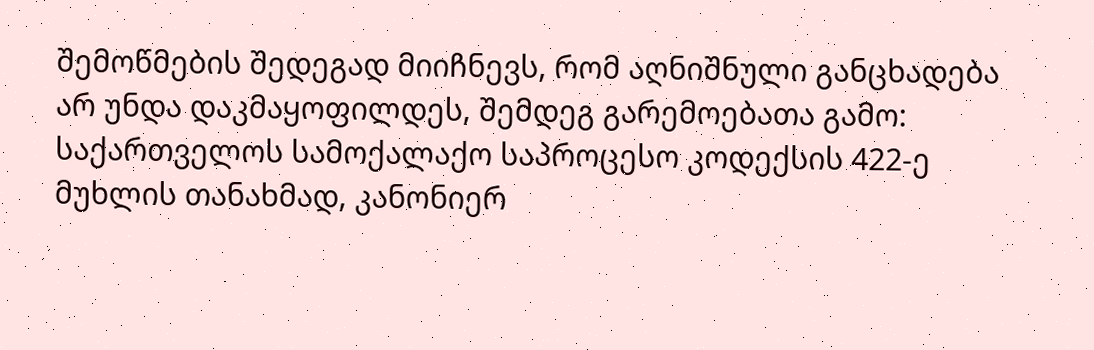შემოწმების შედეგად მიიჩნევს, რომ აღნიშნული განცხადება არ უნდა დაკმაყოფილდეს, შემდეგ გარემოებათა გამო:
საქართველოს სამოქალაქო საპროცესო კოდექსის 422-ე მუხლის თანახმად, კანონიერ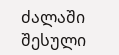ძალაში შესული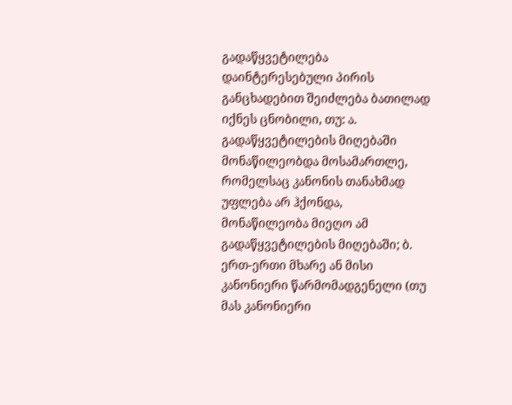გადაწყვეტილება დაინტერესებული პირის განცხადებით შეიძლება ბათილად იქნეს ცნობილი, თუ: ა. გადაწყვეტილების მიღებაში მონაწილეობდა მოსამართლე, რომელსაც კანონის თანახმად უფლება არ ჰქონდა, მონაწილეობა მიეღო ამ გადაწყვეტილების მიღებაში; ბ. ერთ-ერთი მხარე ან მისი კანონიერი წარმომადგენელი (თუ მას კანონიერი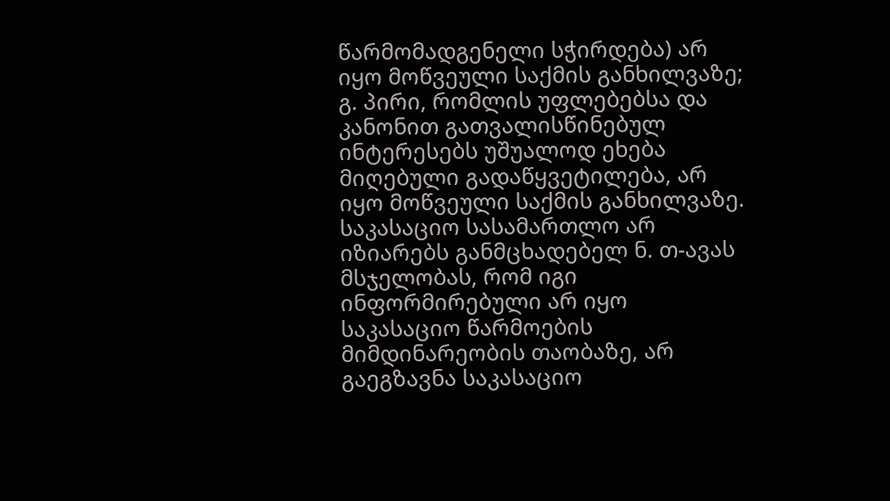წარმომადგენელი სჭირდება) არ იყო მოწვეული საქმის განხილვაზე; გ. პირი, რომლის უფლებებსა და კანონით გათვალისწინებულ ინტერესებს უშუალოდ ეხება მიღებული გადაწყვეტილება, არ იყო მოწვეული საქმის განხილვაზე.
საკასაციო სასამართლო არ იზიარებს განმცხადებელ ნ. თ-ავას მსჯელობას, რომ იგი ინფორმირებული არ იყო საკასაციო წარმოების მიმდინარეობის თაობაზე, არ გაეგზავნა საკასაციო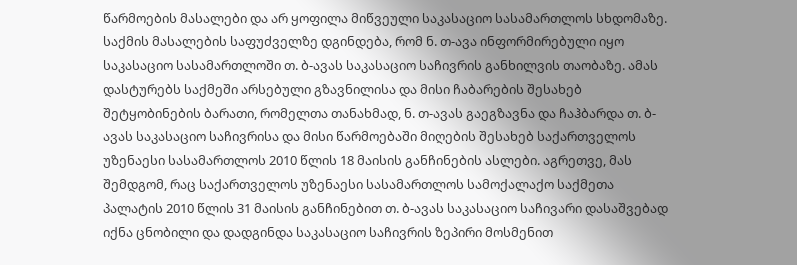წარმოების მასალები და არ ყოფილა მიწვეული საკასაციო სასამართლოს სხდომაზე.
საქმის მასალების საფუძველზე დგინდება, რომ ნ. თ-ავა ინფორმირებული იყო საკასაციო სასამართლოში თ. ბ-ავას საკასაციო საჩივრის განხილვის თაობაზე. ამას დასტურებს საქმეში არსებული გზავნილისა და მისი ჩაბარების შესახებ შეტყობინების ბარათი, რომელთა თანახმად, ნ. თ-ავას გაეგზავნა და ჩაჰბარდა თ. ბ-ავას საკასაციო საჩივრისა და მისი წარმოებაში მიღების შესახებ საქართველოს უზენაესი სასამართლოს 2010 წლის 18 მაისის განჩინების ასლები. აგრეთვე, მას შემდგომ, რაც საქართველოს უზენაესი სასამართლოს სამოქალაქო საქმეთა პალატის 2010 წლის 31 მაისის განჩინებით თ. ბ-ავას საკასაციო საჩივარი დასაშვებად იქნა ცნობილი და დადგინდა საკასაციო საჩივრის ზეპირი მოსმენით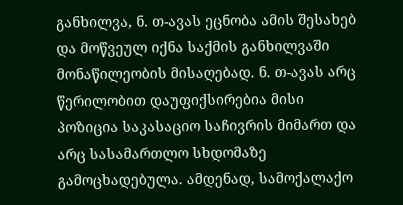განხილვა, ნ. თ-ავას ეცნობა ამის შესახებ და მოწვეულ იქნა საქმის განხილვაში მონაწილეობის მისაღებად. ნ. თ-ავას არც წერილობით დაუფიქსირებია მისი პოზიცია საკასაციო საჩივრის მიმართ და არც სასამართლო სხდომაზე გამოცხადებულა. ამდენად, სამოქალაქო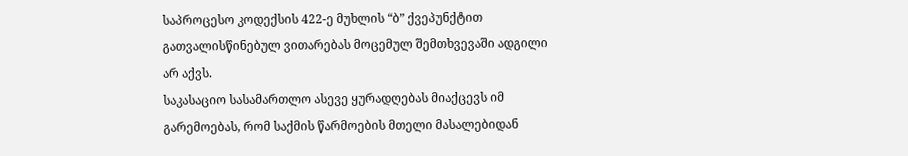საპროცესო კოდექსის 422-ე მუხლის “ბ” ქვეპუნქტით გათვალისწინებულ ვითარებას მოცემულ შემთხვევაში ადგილი არ აქვს.
საკასაციო სასამართლო ასევე ყურადღებას მიაქცევს იმ გარემოებას, რომ საქმის წარმოების მთელი მასალებიდან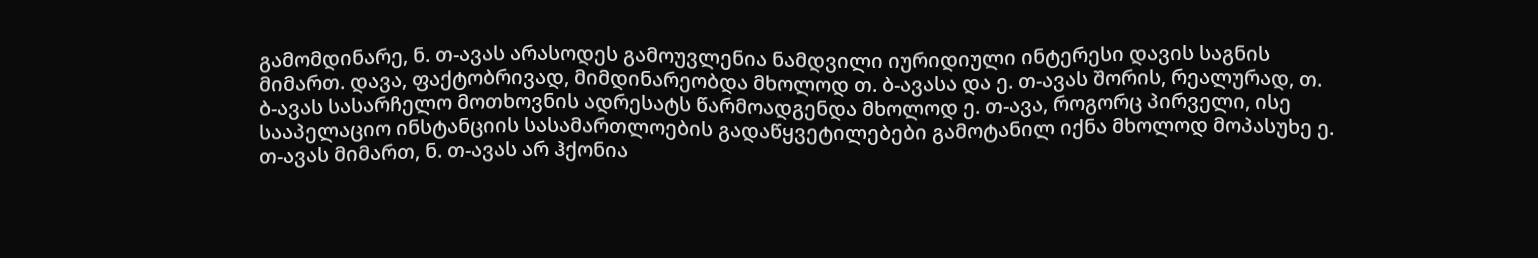გამომდინარე, ნ. თ-ავას არასოდეს გამოუვლენია ნამდვილი იურიდიული ინტერესი დავის საგნის მიმართ. დავა, ფაქტობრივად, მიმდინარეობდა მხოლოდ თ. ბ-ავასა და ე. თ-ავას შორის, რეალურად, თ. ბ-ავას სასარჩელო მოთხოვნის ადრესატს წარმოადგენდა მხოლოდ ე. თ-ავა, როგორც პირველი, ისე სააპელაციო ინსტანციის სასამართლოების გადაწყვეტილებები გამოტანილ იქნა მხოლოდ მოპასუხე ე. თ-ავას მიმართ, ნ. თ-ავას არ ჰქონია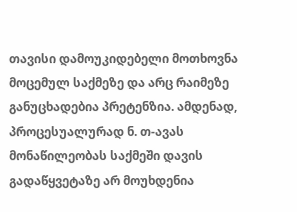თავისი დამოუკიდებელი მოთხოვნა მოცემულ საქმეზე და არც რაიმეზე განუცხადებია პრეტენზია. ამდენად, პროცესუალურად ნ. თ-ავას მონაწილეობას საქმეში დავის გადაწყვეტაზე არ მოუხდენია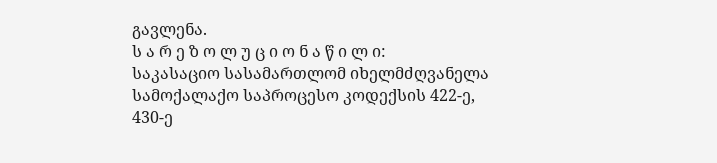გავლენა.
ს ა რ ე ზ ო ლ უ ც ი ო ნ ა წ ი ლ ი:
საკასაციო სასამართლომ იხელმძღვანელა სამოქალაქო საპროცესო კოდექსის 422-ე, 430-ე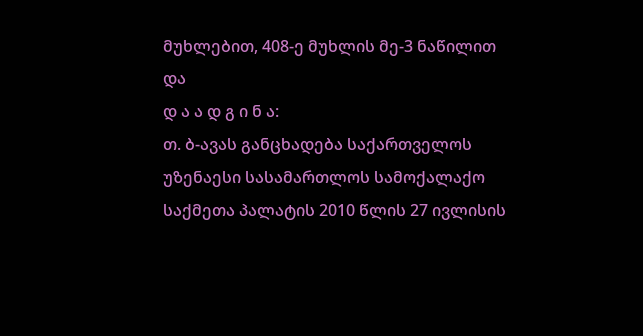მუხლებით, 408-ე მუხლის მე-3 ნაწილით და
დ ა ა დ გ ი ნ ა:
თ. ბ-ავას განცხადება საქართველოს უზენაესი სასამართლოს სამოქალაქო საქმეთა პალატის 2010 წლის 27 ივლისის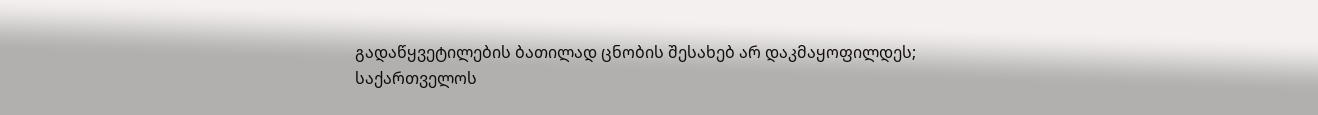გადაწყვეტილების ბათილად ცნობის შესახებ არ დაკმაყოფილდეს;
საქართველოს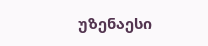უზენაესი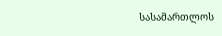სასამართლოს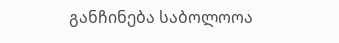განჩინება საბოლოოა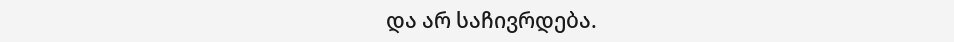და არ საჩივრდება.